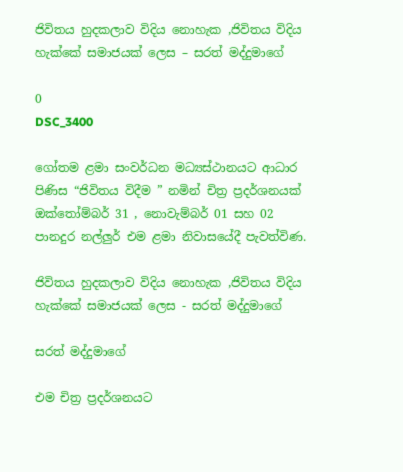ජිවිතය හුදකලාව විදිය නොහැක ,ජිවිතය විදිය හැක්කේ සමාජයක් ලෙස – සරත් මද්දුමාගේ

0
DSC_3400

ගෝතම ළමා සංවර්ධන මධ්‍යස්ථානයට ආධාර පිණිස “ජිවිතය විදීම ” නමින් චිත්‍ර ප්‍රදර්ශනයක් ඔක්තෝම්බර් 31 , නොවැම්බර් 01 සහ 02 පානදුර නල්ලුර් එම ළමා නිවාසයේදී පැවත්විණ.

ජිවිතය හුදකලාව විදිය නොහැක ,ජිවිතය විදිය හැක්කේ සමාජයක් ලෙස - සරත් මද්දුමාගේ

සරත් මද්දුමාගේ

එම චිත්‍ර ප්‍රදර්ශනයට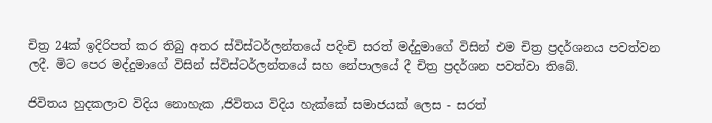චිත්‍ර 24ක් ඉදිරිපත් කර තිබු අතර ස්විස්ටර්ලන්තයේ පදිංචි සරත් මද්දුමාගේ විසින් එම චිත්‍ර ප්‍රදර්ශනය පවත්වන ලදී. මිට පෙර මද්දුමාගේ විසින් ස්විස්ටර්ලන්තයේ සහ නේපාලයේ දී චිත්‍ර ප්‍රදර්ශන පවත්වා තිබේ.

ජිවිතය හුදකලාව විදිය නොහැක ,ජිවිතය විදිය හැක්කේ සමාජයක් ලෙස - සරත්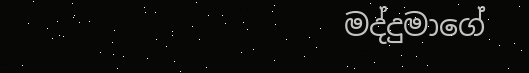මද්දුමාගේ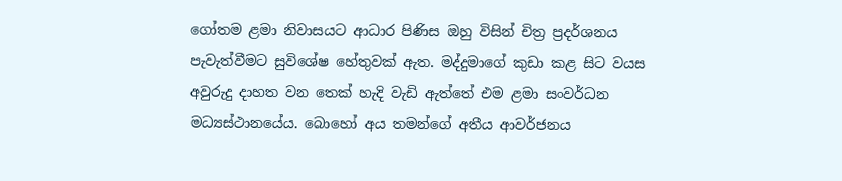ගෝතම ළමා නිවාසයට ආධාර පිණිස ඔහු විසින් චිත්‍ර ප්‍රදර්ශනය පැවැත්වීමට සුවිශේෂ හේතුවක් ඇත. මද්දුමාගේ කුඩා කළ සිට වයස අවුරුදු දාහත වන තෙක් හැදි වැඩි ඇත්තේ එම ළමා සංවර්ධන මධ්‍යස්ථානයේය. බොහෝ අය තමන්ගේ අතීය ආවර්ජනය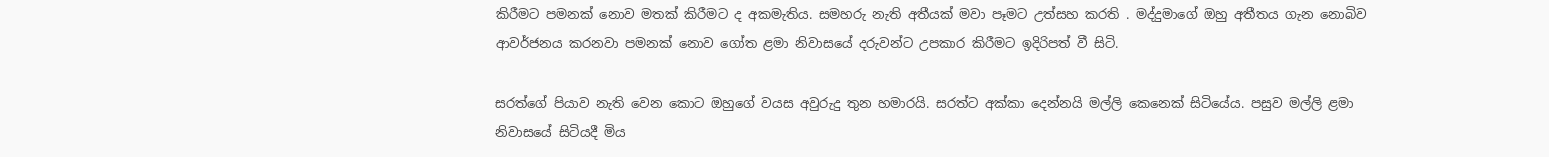කිරීමට පමනක් නොව මතක් කිරීමට ද අකමැතිය. සමහරු නැති අතීයක් මවා පෑමට උත්සහ කරති . මද්දුමාගේ ඔහු අතීතය ගැන නොබිව ආවර්ජනය කරනවා පමනක් නොව ගෝත ළමා නිවාසයේ දරුවන්ට උපකාර කිරීමට ඉදිරිපත් වී සිටි.

සරත්ගේ පියාව නැති වෙන කොට ඔහුගේ වයස අවුරුදු තුන හමාරයි. සරත්ට අක්කා දෙන්නයි මල්ලි කෙනෙක් සිටියේය. පසුව මල්ලි ළමා නිවාසයේ සිටියදී මිය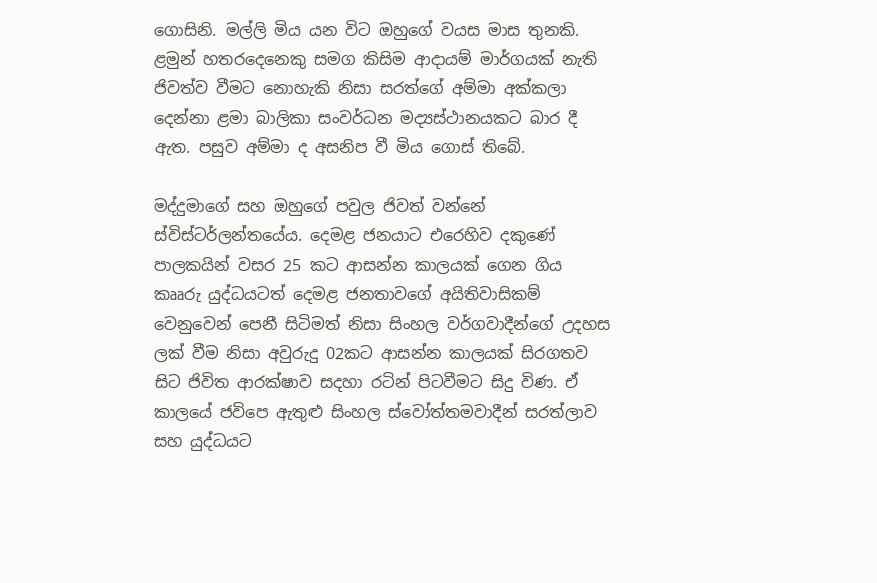ගොසිනි. මල්ලි මිය යන විට ඔහුගේ වයස මාස තුනකි. ළමුන් හතරදෙනෙකු සමග කිසිම ආදායම් මාර්ගයක් නැති ජිවත්ව වීමට නොහැකි නිසා සරත්ගේ අම්මා අක්කලා දෙන්නා ළමා බාලිකා සංවර්ධන මද්‍යස්ථානයකට බාර දී ඇත. පසුව අම්මා ද අසනිප වී මිය ගොස් තිබේ.

මද්දුමාගේ සහ ඔහුගේ පවුල ජිවත් වන්නේ ස්විස්ටර්ලන්තයේය. දෙමළ ජනයාට එරෙහිව දකුණේ පාලකයින් වසර 25 කට ආසන්න කාලයක් ගෙන ගිය කෲරු යුද්ධයටත් දෙමළ ජනතාවගේ අයිතිවාසිකම් වෙනුවෙන් පෙනී සිටිමත් නිසා සිංහල වර්ගවාදීන්ගේ උදහස ලක් වීම නිසා අවුරුදු 02කට ආසන්න කාලයක් සිරගතව සිට ජිවිත ආරක්ෂාව සදහා රටින් පිටවීමට සිදු විණ. ඒ කාලයේ ජවිපෙ ඇතුළු සිංහල ස්වෝත්තමවාදීන් සරත්ලාව සහ යුද්ධයට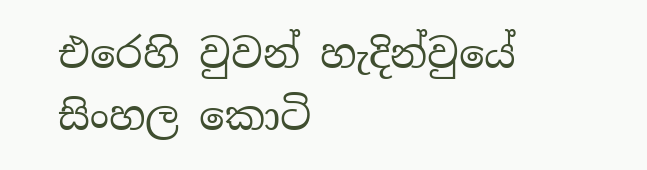එරෙහි වුවන් හැදින්වුයේ සිංහල කොටි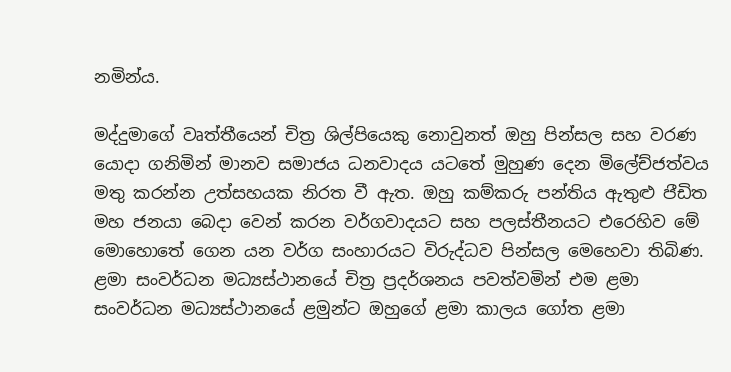නමින්ය.

මද්දුමාගේ වෘත්තීයෙන් චිත්‍ර ශිල්පියෙකු නොවුනත් ඔහු පින්සල සහ වරණ යොදා ගනිමින් මානව සමාජය ධනවාදය යටතේ මුහුණ දෙන මිලේච්ජත්වය මතු කරන්න උත්සහයක නිරත වී ඇත. ඔහු කම්කරු පන්තිය ඇතුළු ප‍ීඩිත මහ ජනයා බෙදා වෙන් කරන වර්ගවාදයට සහ පලස්තීනයට එරෙහිව මේ මොහොතේ ගෙන යන වර්ග සංහාරයට විරුද්ධව පින්සල මෙහෙවා තිබිණ. ළමා සංවර්ධන මධ්‍යස්ථානයේ චිත්‍ර ප්‍රදර්ශනය පවත්වමින් එම ළමා සංවර්ධන මධ්‍යස්ථානයේ ළමුන්ට ඔහුගේ ළමා කාලය ගෝත ළමා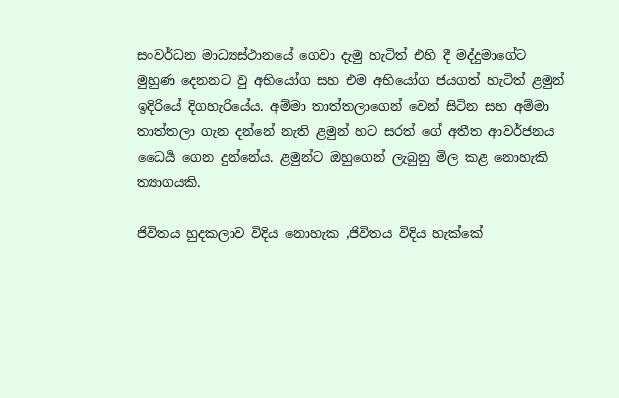සංවර්ධන මාධ්‍යස්ථානයේ ගෙවා දැමු හැටිත් එහි දී මද්දුමාගේට මුහුණ දෙනනට වු අභියෝග සහ එම අභියෝග ජයගත් හැටිත් ළමුන් ඉදිරියේ දිගහැරියේය. අම්මා තාත්තලාගෙන් වෙන් සිටින සහ අම්මා තාත්තලා ගැන දන්නේ නැති ළමුන් හට සරත් ගේ අතීත ආවර්ජනය ධෛර්‍ය ගෙන දුන්නේය. ළමුන්ට ඔහුගෙන් ලැබුනු මිල කළ නොහැකි ත්‍යාගයකි.

ජිවිතය හුදකලාව විදිය නොහැක ,ජිවිතය විදිය හැක්කේ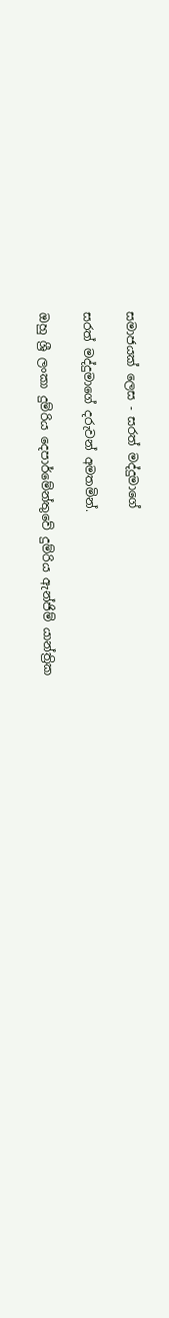සමාජයක් ලෙස - සරත් මද්දුමාගේ

සරත් මද්දුමාගේ දරුවන් අමතමින්.

ඔහු ශ්‍රී ලංකා දුම්රිය දෙපාර්මේන්තුවේ දුම්රිය ඇන්ජිම් යාන්ත්‍රික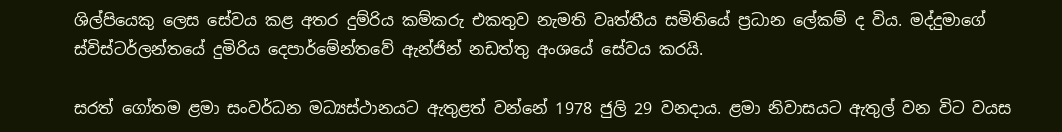ශිල්පියෙකු ලෙස සේවය කළ අතර දුම්රිය කම්කරු එකතුව නැමති වෘත්තීය සමිතියේ ප්‍රධාන ලේකම් ද විය. මද්දුමාගේ ස්විස්ටර්ලන්තයේ දුමිරිය දෙපාර්මේන්තවේ ඇන්ජින් නඩත්තු අංශයේ සේවය කරයි.

සරත් ගෝතම ළමා සංවර්ධන මධ්‍යස්ථානයට ඇතුළත් වන්නේ 1978 ජුලි 29 වනදාය. ළමා නිවාසයට ඇතුල් වන විට වයස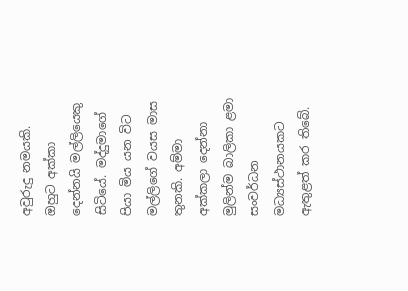අවුරුදු නමයකි. ඔහුට අක්කා දෙන්නයි මල්ලියෙකු සිටියේ. මද්දුමාගේ පියා මිය යන විට මල්ලිගේ වයස මාස තුනකි. අම්මා අක්කලා දෙන්නා මුලින්ම බාලිකා ළමා සංවර්ධන මධ්‍යස්ථානයකට ඇතුළත් කර තිබේ.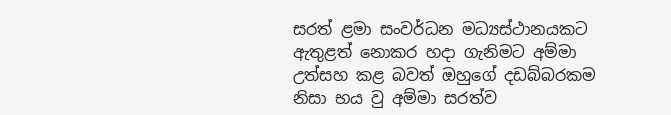සරත් ළමා සංවර්ධන මධ්‍යස්ථානයකට ඇතුළත් නොකර හදා ගැනිමට අම්මා උත්සහ කළ බවත් ඔහුගේ දඩබ්බරකම නිසා භය වු අම්මා සරත්ව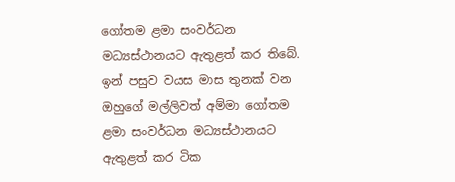ගෝතම ළමා සංවර්ධන මධ්‍යස්ථානයට ඇතුළත් කර තිබේ. ඉන් පසුව වයස මාස තුනක් වන ඔහුගේ මල්ලිවත් අම්මා ගෝතම ළමා සංවර්ධන මධ්‍යස්ථානයට ඇතුළත් කර ටික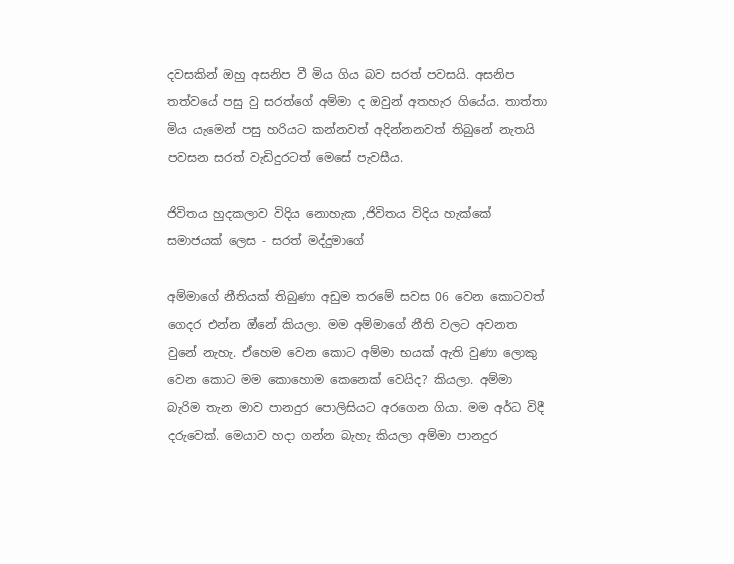දවසකින් ඔහු අසනිප වී මිය ගිය බව සරත් පවසයි. අසනිප තත්වයේ පසු වු සරත්ගේ අම්මා ද ඔවුන් අතහැර ගියේය. තාත්තා මිය යැමෙන් පසු හරියට කන්නවත් අදින්නනවත් තිබුනේ නැතයි පවසන සරත් වැඩිදුරටත් මෙසේ පැවසීය.

ජිවිතය හුදකලාව විදිය නොහැක ,ජිවිතය විදිය හැක්කේ සමාජයක් ලෙස - සරත් මද්දුමාගේ

අම්මාගේ නීතියක් තිබුණා අඩුම තරමේ සවස 06 වෙන කොටවත් ගෙදර එන්න ඔ්නේ කියලා. මම අම්මාගේ නීති වලට අවනත වුනේ නැහැ. ඒහෙම වෙන කොට අම්මා භයක් ඇති වුණා ලොකු වෙන කොට මම කොහොම කෙනෙක් වෙයිද? කියලා. අම්මා බැරිම තැන මාව පානදුර පොලිසියට අරගෙන ගියා. මම අර්ධ විදී දරුවෙක්. මෙයාව හදා ගන්න බැහැ කියලා අම්මා පානදුර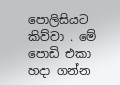පොලිසියට කිව්වා . මේ පොඩි එකා හදා ගන්න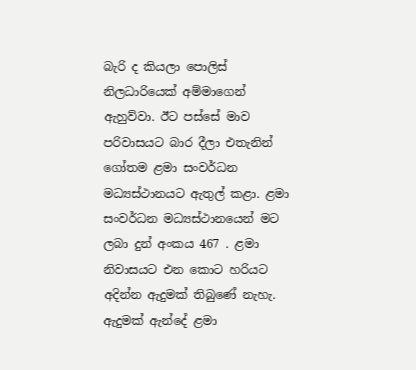බැරි ද කියලා පොලිස් නිලධාරියෙක් අම්මාගෙන් ඇහුව්වා. ඊට පස්සේ මාව පරිවාසයට බාර දීලා එතැනින් ගෝතම ළමා සංවර්ධන මධ්‍යස්ථානයට ඇතුල් කළා. ළමා සංවර්ධන මධ්‍යස්ථානයෙන් මට ලබා දුන් අංකය 467 . ළමා නිවාසයට එන කොට හරියට අදින්න ඇදුමක් තිබුණේ නැහැ. ඇදුමක් ඇන්දේ ළමා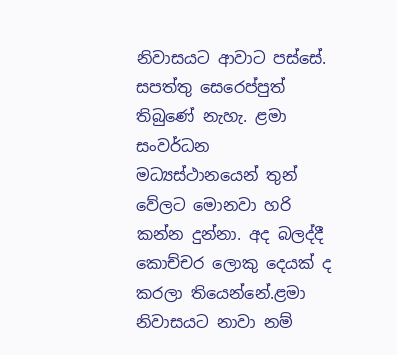නිවාසයට ආවාට පස්සේ. සපත්තු සෙරෙප්පුත් තිබුණේ නැහැ. ළමා සංවර්ධන මධ්‍යස්ථානයෙන් තුන් වේලට මොනවා හරි කන්න දුන්නා. අද බලද්දී කොච්චර ලොකු දෙයක් ද කරලා තියෙන්නේ.ළමා නිවාසයට නාවා නම්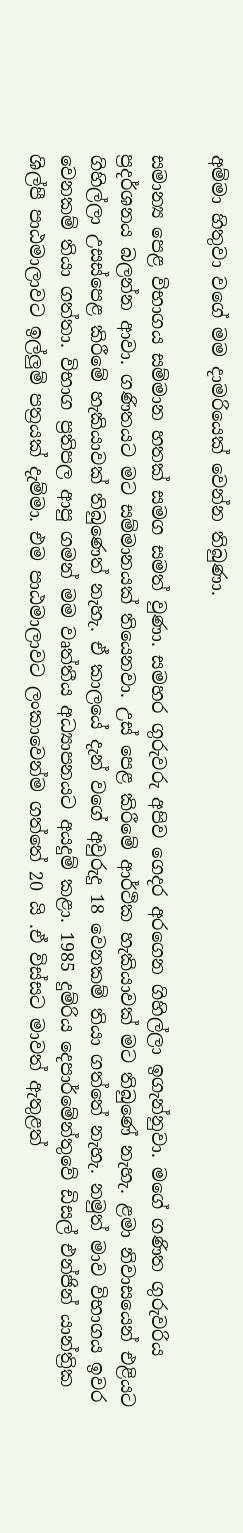අම්මා හිතුවා වගේ මම දාමරියෙක් වෙන්න තිබුණා.

සමාන්‍ය පෙළ විභාගය සම්මාන හතක් සමග සමත් වුණා. සමහර ගුරුවරු අපිව ගෙදර අරගෙන ගිහිල්ලා ඉගැන්නුවා. මගේ ගණිත ගුරුවරිය ප්‍රදර්ශනය බලන්න ආවා. ගණිතයට මට සම්මානයක් තියෙනවා. උස් පෙළ කිරීමේ ආර්ථික හැකියාවක් මට තිබුණේ නැහැ. ළමා නිවාසයෙන් එළියට ගිහිල්ලා උසස්පෙළ කිරීමේ හැකියාවක් තිබුණෙත් නැහැ. ඒ කාලයේ දැන් වගේ අවුරුදු 18 වෙනකම් තියා ගත්තේ නැහැ. නමුත් මාව විභාගය ඉවර වෙනකම් තියා ගත්තා. විභාග ප්‍රතිපල ආපු ගමන් මම වෘත්තීය අධ්‍යාපනයට අයදුම් කළා. 1985 දුම්රිය දෙපාර්මේන්තුවේ ඩිසල් එන්ජින් යාන්ත්‍රික ශිල්පී පාඨමාලාවට ඉල්ලුම් පත්‍රයක් දැම්මා. එම පාඨමාලාවට ලංකාවෙන්ම ගත්තේ 20 යි .ඒ විස්සට මාවත් ඇතුළත්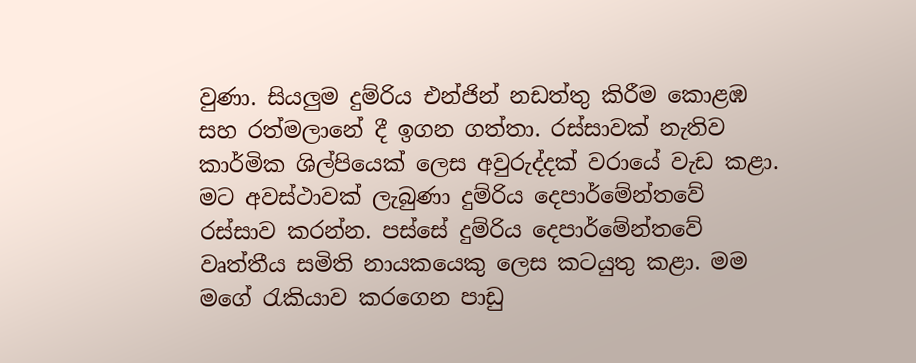වුණා. සියලුම දුම්රිය එන්ජින් නඩත්තු කිරීම කොළඹ සහ රත්මලානේ දී ඉගන ගත්තා. රස්සාවක් නැතිව කාර්මික ශිල්පියෙක් ලෙස අවුරුද්දක් වරායේ වැඩ කළා. මට අවස්ථාවක් ලැබුණා දුම්රිය දෙපාර්මේන්තවේ රස්සාව කරන්න. පස්සේ දුම්රිය දෙපාර්මේන්තවේ වෘත්තීය සමිති නායකයෙකු ලෙස කටයුතු කළා. මම මගේ රැකියාව කරගෙන පාඩු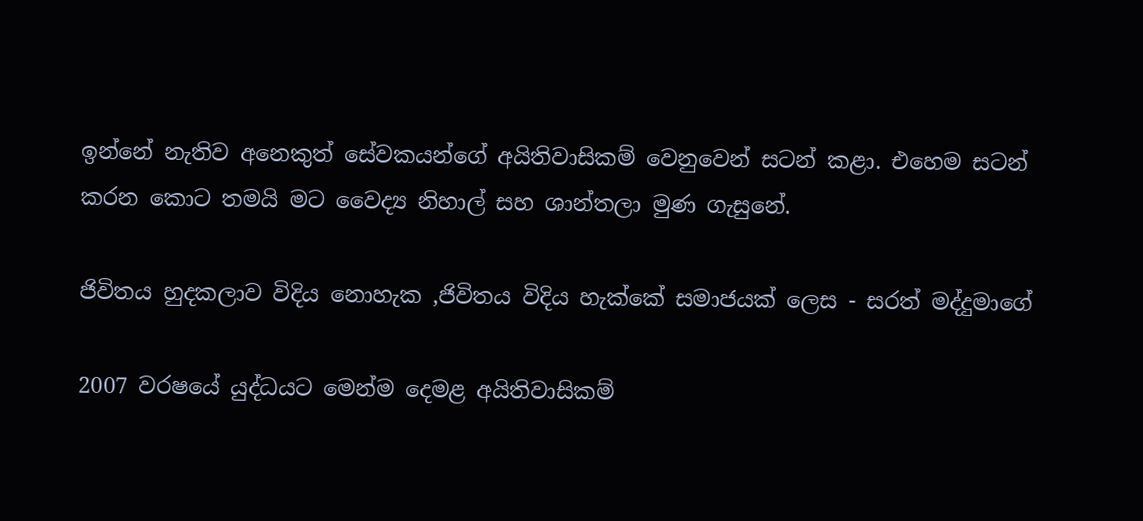ඉන්නේ නැතිව අනෙකුත් සේවකයන්ගේ අයිතිවාසිකම් වෙනුවෙන් සටන් කළා. එහෙම සටන් කරන කොට තමයි මට වෛද්‍ය නිහාල් සහ ශාන්තලා මුණ ගැසුනේ.

ජිවිතය හුදකලාව විදිය නොහැක ,ජිවිතය විදිය හැක්කේ සමාජයක් ලෙස - සරත් මද්දුමාගේ

2007 වරෂයේ යුද්ධයට මෙන්ම දෙමළ අයිතිවාසිකම්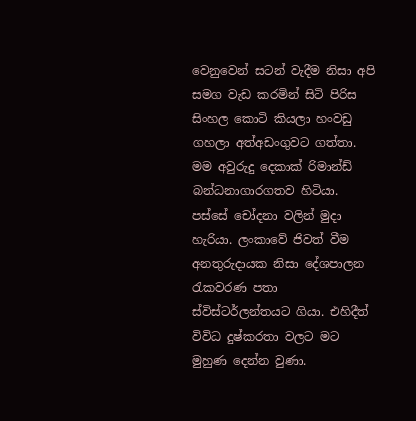වෙනුවෙන් සටන් වැදීම නිසා අපි සමග වැඩ කරමින් සිටි පිරිස සිංහල කොටි කියලා හංවඩු ගහලා අත්අඩංගුවට ගත්තා. මම අවුරුදු දෙකාක් රිමාන්ඩ් බන්ධනාගාරගතව හිටියා. පස්සේ චෝදනා වලින් මුදා හැරියා. ලංකාවේ ජිවත් වීම අනතුරුදායක නිසා දේශපාලන රැකවරණ පතා ස්විස්ටර්ලන්තයට ගියා. එහිදීත් විවිධ දුෂ්කරතා වලට මට මුහුණ දෙන්න වුණා.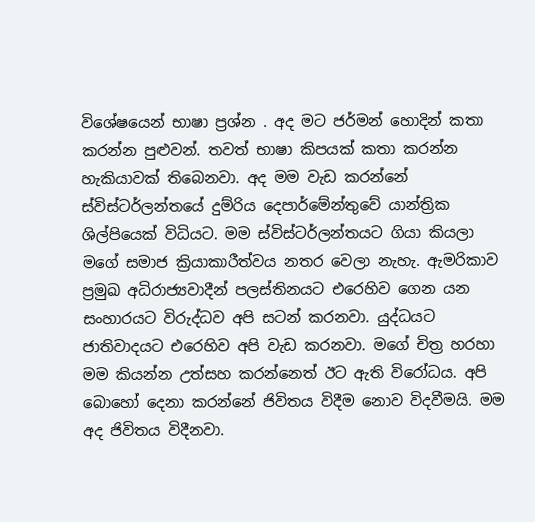විශේෂයෙන් භාෂා ප්‍රශ්න . අද මට ජර්මන් හොදින් කතා කරන්න පුළුවන්. තවත් භාෂා කිපයක් කතා කරන්න හැකියාවක් තිබෙනවා. අද මම වැඩ කරන්නේ ස්විස්ටර්ලන්තයේ දුම්රිය දෙපාර්මේන්තුවේ යාන්ත්‍රික ශිල්පියෙක් විධියට. මම ස්විස්ටර්ලන්තයට ගියා කියලා මගේ සමාජ ක්‍රියාකාරීත්වය නතර වෙලා නැහැ. ඇමරිකාව ප්‍රමුඛ අධිරාජ්‍යවාදීන් පලස්තිනයට එරෙහිව ගෙන යන සංහාරයට විරුද්ධව අපි සටන් කරනවා. යුද්ධයට ජාතිවාදයට එරෙහිව අපි වැඩ කරනවා. මගේ චිත්‍ර හරහා මම කියන්න උත්සහ කරන්නෙත් ඊට ඇති විරෝධය. අපි බොහෝ දෙනා කරන්නේ ජිවිතය විදීම නොව විදවීමයි. මම අද ජිවිතය විදීනවා.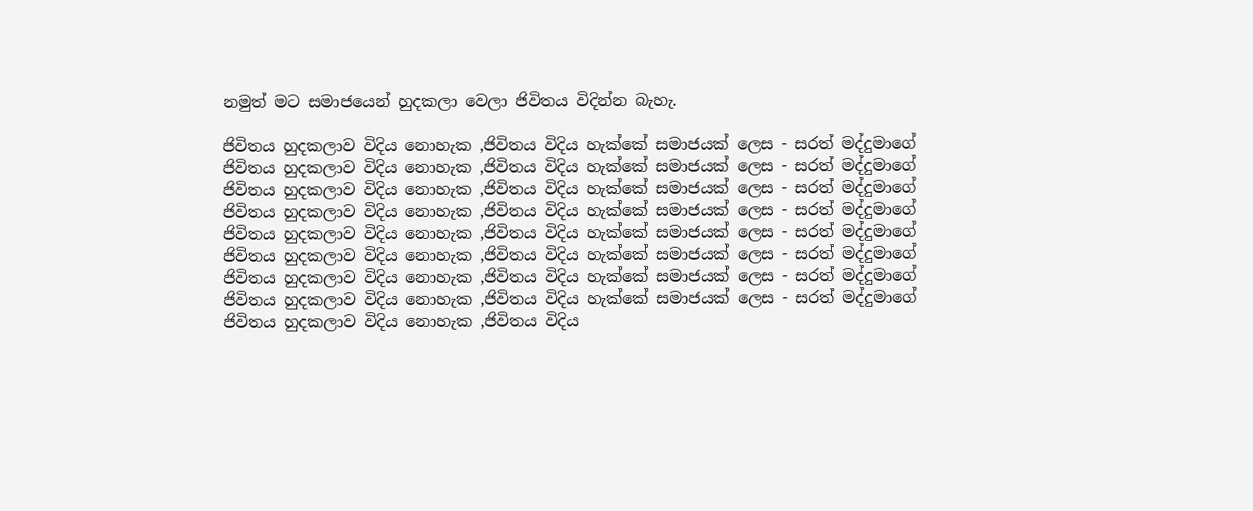නමුත් මට සමාජයෙන් හුදකලා වෙලා ජිවිතය විදින්න බැහැ.

ජිවිතය හුදකලාව විදිය නොහැක ,ජිවිතය විදිය හැක්කේ සමාජයක් ලෙස - සරත් මද්දුමාගේ
ජිවිතය හුදකලාව විදිය නොහැක ,ජිවිතය විදිය හැක්කේ සමාජයක් ලෙස - සරත් මද්දුමාගේ
ජිවිතය හුදකලාව විදිය නොහැක ,ජිවිතය විදිය හැක්කේ සමාජයක් ලෙස - සරත් මද්දුමාගේ
ජිවිතය හුදකලාව විදිය නොහැක ,ජිවිතය විදිය හැක්කේ සමාජයක් ලෙස - සරත් මද්දුමාගේ
ජිවිතය හුදකලාව විදිය නොහැක ,ජිවිතය විදිය හැක්කේ සමාජයක් ලෙස - සරත් මද්දුමාගේ
ජිවිතය හුදකලාව විදිය නොහැක ,ජිවිතය විදිය හැක්කේ සමාජයක් ලෙස - සරත් මද්දුමාගේ
ජිවිතය හුදකලාව විදිය නොහැක ,ජිවිතය විදිය හැක්කේ සමාජයක් ලෙස - සරත් මද්දුමාගේ
ජිවිතය හුදකලාව විදිය නොහැක ,ජිවිතය විදිය හැක්කේ සමාජයක් ලෙස - සරත් මද්දුමාගේ
ජිවිතය හුදකලාව විදිය නොහැක ,ජිවිතය විදිය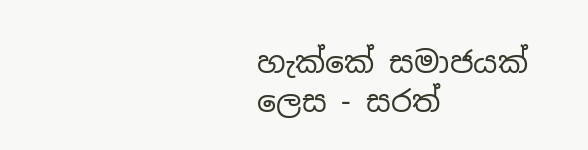හැක්කේ සමාජයක් ලෙස - සරත්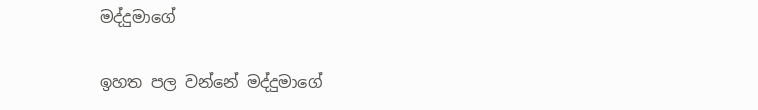මද්දුමාගේ

ඉහත පල වන්නේ මද්දුමාගේ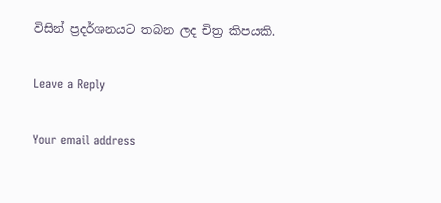විසින් ප්‍රදර්ශනයට තබන ලද චිත්‍ර කිපයකි.

Leave a Reply

Your email address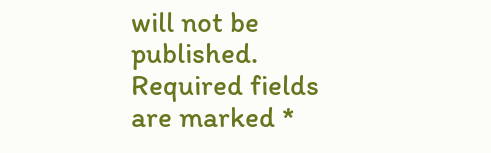will not be published. Required fields are marked *